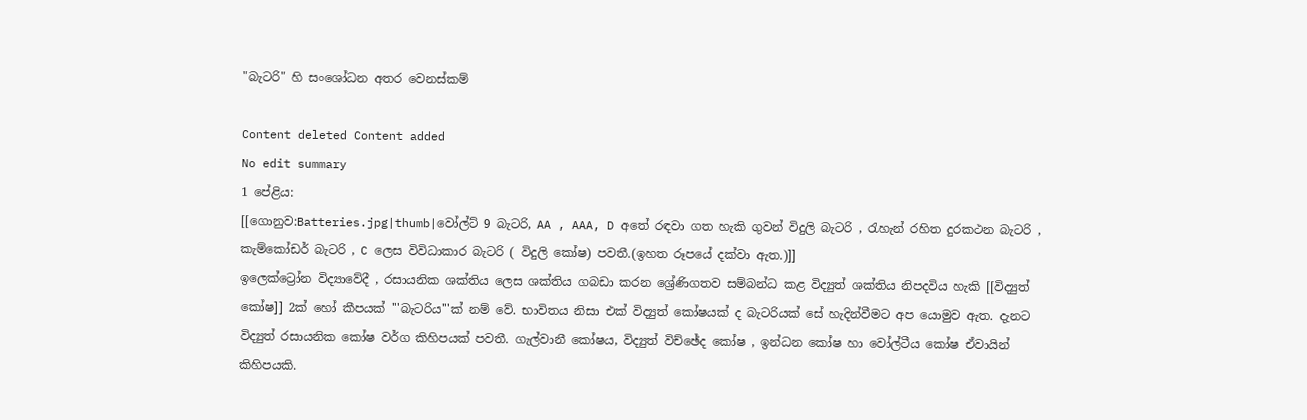"බැටරි" හි සංශෝධන අතර වෙනස්කම්

Content deleted Content added
No edit summary
1 පේළිය:
[[ගොනුව:Batteries.jpg|thumb|වෝල්ට් 9 බැටරි, AA , AAA, D අතේ රඳවා ගත හැකි ගුවන් විදුලි බැටරි , රැහැන් රහිත දුරකථන බැටරි , කැම්කෝඩර් බැටරි , C ලෙස විවිධාකාර බැටරි ( විදුලි කෝෂ) පවතී.(ඉහත රූපයේ දක්වා ඇත.)]]
ඉලෙක්ට්‍රෝන විද්‍යාවේදී , රසායනික ශක්තිය ලෙස ශක්තිය ගබඩා කරන ශ්‍රේණිගතව සම්බන්ධ කළ විද්‍යුත් ශක්තිය නිපදවිය හැකි [[විද්‍යුත් කෝෂ]] 2ක් හෝ කීපයක් '''බැටරිය'''ක් නම් වේ. භාවිතය නිසා එක් විද්‍යුත් කෝෂයක් ද බැටරියක් සේ හැදින්වීමට අප යොමුව ඇත. දැනට විද්‍යුත් රසායනික කෝෂ වර්ග කිහිපයක් පවතී. ගැල්වානී කෝෂය, විද්‍යුත් විච්ඡේද කෝෂ , ඉන්ධන කෝෂ හා වෝල්ටීය කෝෂ ඒවායින් කිහිපයකි.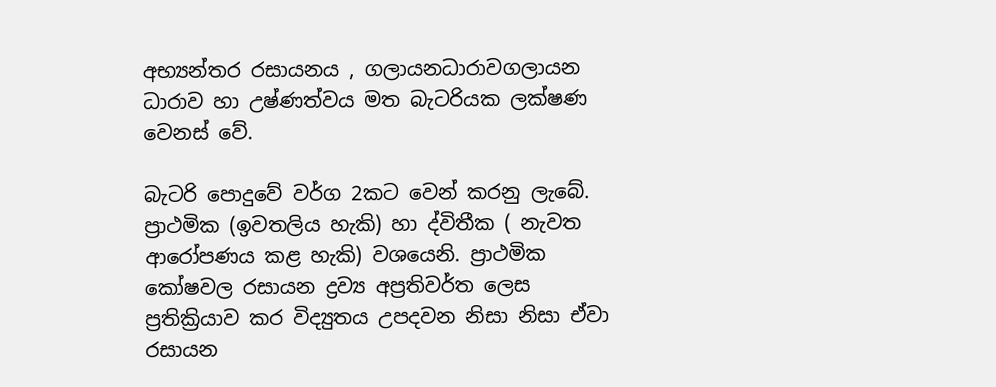අභ්‍යන්තර රසායනය , ගලායනධාරාවගලායන ධාරාව හා උෂ්ණත්වය මත බැටරියක ලක්ෂණ වෙනස් වේ.

බැටරි පොදුවේ වර්ග 2කට වෙන් කරනු ලැබේ. ප්‍රාථමික (ඉවතලිය හැකි) හා ද්විතීක ( නැවත ආරෝපණය කළ හැකි) වශයෙනි. ප්‍රාථමික කෝෂවල රසායන ද්‍රව්‍ය අප්‍රතිවර්ත ලෙස ප්‍රතික්‍රියාව කර විද්‍යුතය උපදවන නිසා නිසා ඒවා රසායන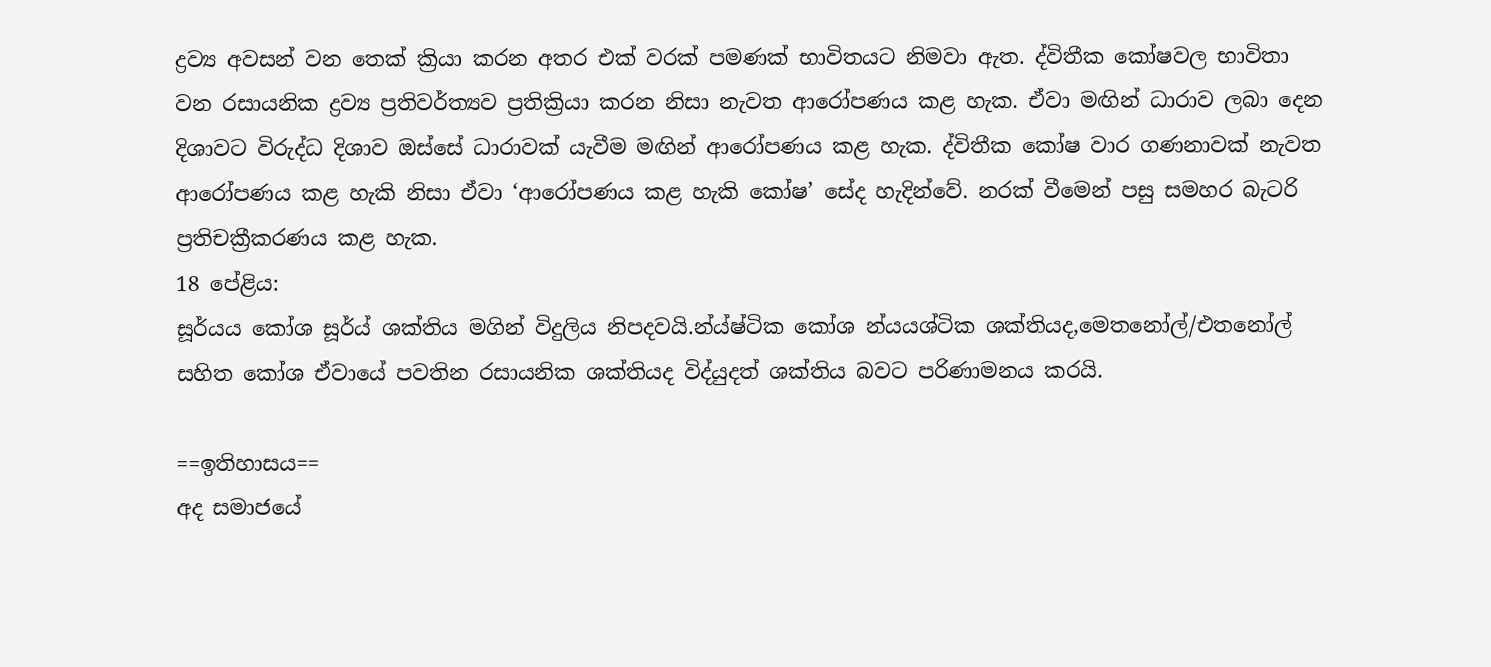ද්‍රව්‍ය අවසන් වන තෙක් ක්‍රියා කරන අතර එක් වරක් පමණක් භාවිතයට නිමවා ඇත. ද්විතීක කෝෂවල භාවිතා වන රසායනික ද්‍රව්‍ය ප්‍රතිවර්ත්‍යව ප්‍රතික්‍රියා කරන නිසා නැවත ආරෝපණය කළ හැක. ඒවා මඟින් ධාරාව ලබා දෙන දිශාවට විරුද්ධ දිශාව ඔස්සේ ධාරාවක් යැවීම මඟින් ආරෝපණය කළ හැක. ද්විතීක කෝෂ වාර ගණනාවක් නැවත ආරෝපණය කළ හැකි නිසා ඒවා ‘ආරෝපණය කළ හැකි කෝෂ’ සේද හැදින්වේ. නරක් වීමෙන් පසු සමහර බැටරි ප්‍රතිචක්‍රීකරණය කළ හැක.
18 පේළිය:
සූර්යය කෝශ සූර්ය් ශක්තිය මගින් විදුලිය නිපදවයි.න්ය්ෂ්ටික කෝශ න්යයශ්ටික ශක්තියද,මෙතනෝල්/එතනෝල් සහිත කෝශ ඒවායේ පවතින රසායනික ශක්තියද විද්යුදත් ශක්තිය බවට පරිණාමනය කරයි.

==ඉතිහාසය==
අද සමාජයේ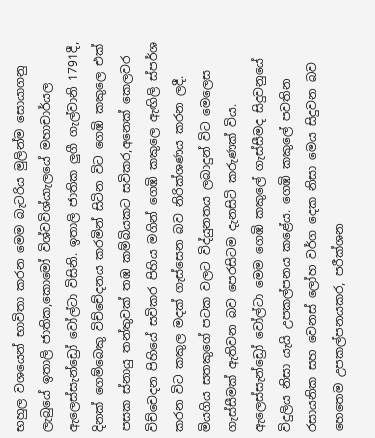භහුල වශයෙන් භාවිතා කරන මෙම බැටරිය මුලින්ම සොයාගනු ලැබුයේ ඉතාලි ජාතික,කොමෝ විශ්වවිශ්යාැලයේ මහාචාර්යල ඇලෙස්සැන්ඩ්‍රෝ වෝල්ටා විසිනි. ඉතාලි ජාතික ලුගී ගැල්වානි 1791දී, දිනක් ගෙම්බෙකු විච්චේදනය කරමින් සිටින විට ගෙඹි කකුලෙ එක් පසක ස්නායු තන්තුවක් තඹ කම්බියකට සවිකර,අනෙක් කෙලවර විච්චෙදන පිහියේ සවිකර පිහිය මගින් ගෙඹි කකුලෙ ඇඟිලි ස්පර්ශ කරන විට කකුල මදක් ගැස්සෙන බව නිරික්ශණය කරන ලදී. මියගිය සතකුගේ පටක වලට විද්යුනතය ලබාදුන් විට මෙලෙස ගැස්සීමක් ඇතිවන බව පෙරසිටම දැනසිටි කරුණක් විය. ඇලෙස්සැන්ඩ්‍රෝ වෝල්ටා මෙම ගෙඹි කකුලේ ගැස්සීමද සිදුවනුයේ විදුලිය නිසා යැයි උපකල්පනය කළේය. ගෙඹි කකුලේ පවතින රසායනික සහ වෙනස් ලෝහ වර්ග දෙක නිසා මෙය සිදුවන බව හෙතෙම උපකල්පනයකර, පරීක්ශන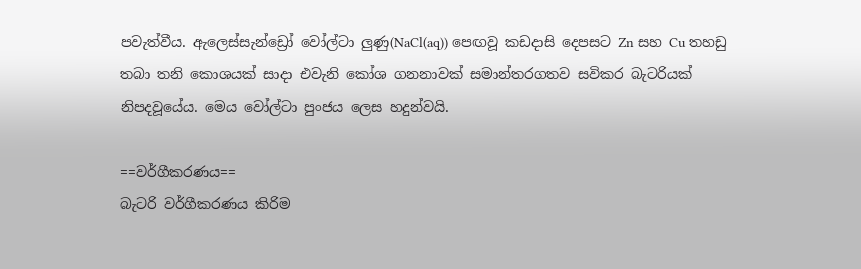පවැත්වීය. ඇලෙස්සැන්ඩ්‍රෝ වෝල්ටා ලුණු(NaCl(aq)) පෙඟවූ කඩදාසි දෙපසට Zn සහ Cu තහඩු තබා තනි කොශයක් සාදා එවැනි කෝශ ගනනාවක් සමාන්තරගතව සවිකර බැටරියක් නිපදවූයේය. මෙය වෝල්ටා පුංජය ලෙස හදුන්වයි.

==වර්ගීකරණය==
බැටරි වර්ගීකරණය කිරිම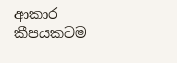ආකාර කීපයකටම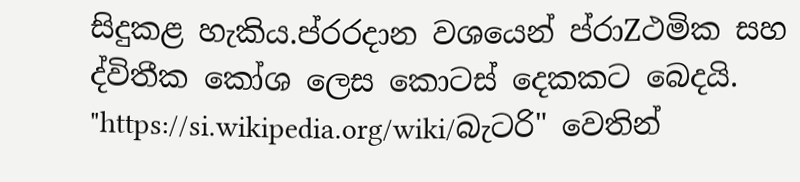සිදුකළ හැකිය.ප්රරදාන වශයෙන් ප්රාZථමික සහ ද්විතීක කෝශ ලෙස කොටස් දෙකකට බෙදයි.
"https://si.wikipedia.org/wiki/බැටරි" වෙතින්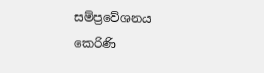සම්ප්‍රවේශනය කෙරිණි